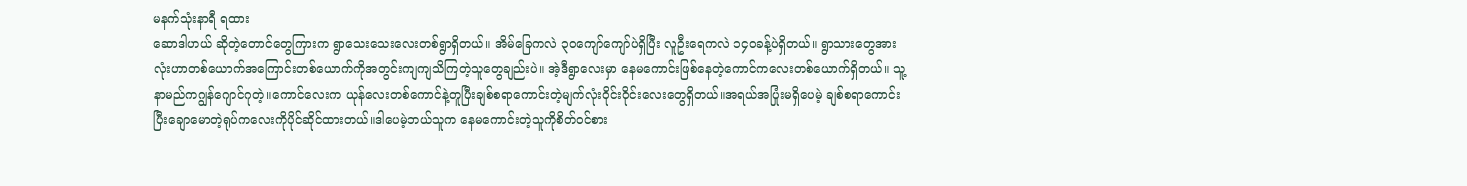မနက်သုံးနာရီ ရထား
ဆောဒါဟယ် ဆိုတဲ့တောင်တွေကြားက ရွာသေးသေးလေးတစ်ရွာရှိတယ်။ အိမ်ခြေကလဲ ၃၀ကျော်ကျော်ပဲရှိပြီး လူဦးရေကလဲ ၁၄၀ခန့်ပဲရှိတယ်။ ရွာသားတွေအားလုံးဟာတစ်ယောက်အကြောင်းတစ်ယောက်ကိုအတွင်းကျကျသိကြတဲ့သူတွေချည်းပဲ။ အဲ့ဒီရွာလေးမှာ နေမကောင်းဖြစ်နေတဲ့ကောင်ကလေးတစ်ယောက်ရှိတယ်။ သူ့နာမည်ကဂျွန်ဂျောင်ဂုတဲ့။ကောင်လေးက ယုန်လေးတစ်ကောင်နဲ့တူပြီးချစ်စရာကောင်းတဲ့မျက်လုံးဝိုင်းဝိုင်းလေးတွေရှိတယ်။အရယ်အပြုံးမရှိပေမဲ့ ချစ်စရာကောင်းပြီးချောမောတဲ့ရုပ်ကလေးကိုပိုင်ဆိုင်ထားတယ်။ဒါပေမဲ့ဘယ်သူက နေမကောင်းတဲ့သူကိုစိတ်ဝင်စား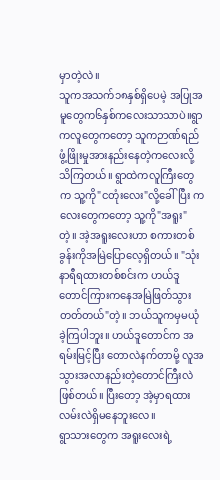မှာတဲ့လဲ။
သူကအသက်၁၈နှစ်ရှိပေမဲ့ အပြုအမူတွေက၆နှစ်ကလေးသာသာပဲ။ရွာကလူတွေကတော့ သူကဉာဏ်ရည်ဖွံ့ဖြိုးမှုအားနည်းနေတဲ့ကလေးလို့သိကြတယ်။ ရွာထဲကလူကြီးတွေက သူ့ကို"ငတုံးလေး"လို့ခေါ်ပြီး ကလေးတွေကတော့ သူ့ကို"အရူး"တဲ့။ အဲ့အရူးလေးဟာ စကားတစ်ခွန်းကိုအမြဲပြောလေ့ရှိတယ်။ "သုံးနာရီရထားတစ်စင်းက ဟယ်ဒူတောင်ကြားကနေအမြဲဖြတ်သွားတတ်တယ်"တဲ့။ ဘယ်သူကမှမယုံခဲ့ကြပါဘူး။ ဟယ်ဒူတောင်က အရမ်းမြင့်ပြီး တောလဲနက်တာမို့ လူအသွားအလာနည်းတဲ့တောင်ကြီးလဲဖြစ်တယ်။ ပြီးတော့ အဲ့မှာရထားလမ်းလဲရှိမနေဘူးလေ။
ရွာသားတွေက အရူးလေးရဲ့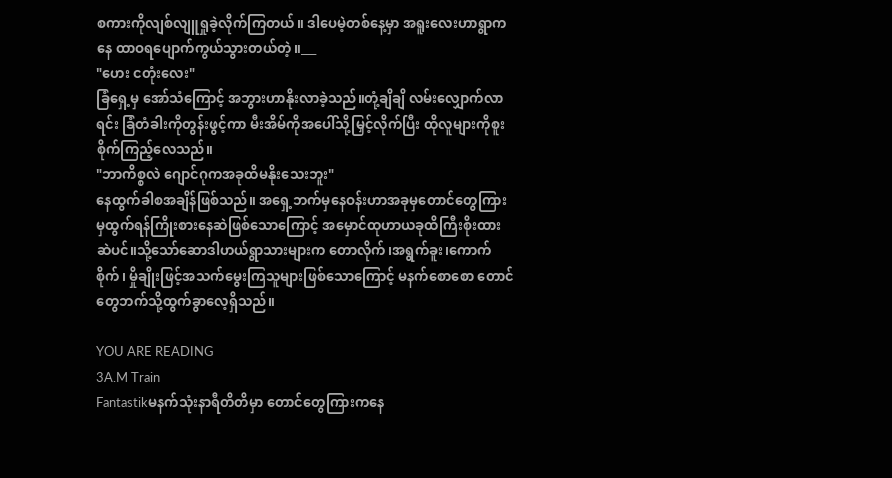စကားကိုလျစ်လျူရှုခဲ့လိုက်ကြတယ်။ ဒါပေမဲ့တစ်နေ့မှာ အရူးလေးဟာရွာကနေ ထာဝရပျောက်ကွယ်သွားတယ်တဲ့။___
"ဟေး ငတုံးလေး"
ခြံရှေ့မှ အော်သံကြောင့် အဘွားဟာနိုးလာခဲ့သည်။တုံ့ချိချိ လမ်းလျှောက်လာရင်း ခြံတံခါးကိုတွန်းဖွင့်ကာ မီးအိမ်ကိုအပေါ်သို့မြှင့်လိုက်ပြီး ထိုလူများကိုစူးစိုက်ကြည့်လေသည်။
"ဘာကိစ္စလဲ ဂျောင်ဂုကအခုထိမနိုးသေးဘူး"
နေထွက်ခါစအချိန်ဖြစ်သည်။ အရှေ့ဘက်မှနေဝန်းဟာအခုမှတောင်တွေကြားမှထွက်ရန်ကြိုးစားနေဆဲဖြစ်သောကြောင့် အမှောင်ထုဟာယခုထိကြီးစိုးထားဆဲပင်။သို့သော်ဆောဒါဟယ်ရွာသားများက တောလိုက်၊အရွက်ခူး၊ကောက်စိုက်၊ မှိုချိုးဖြင့်အသက်မွေးကြသူများဖြစ်သောကြောင့် မနက်စောစော တောင်တွေဘက်သို့ထွက်ခွာလေ့ရှိသည်။

YOU ARE READING
3A.M Train
Fantastikမနက်သုံးနာရီတိတိမှာ တောင်တွေကြားကနေ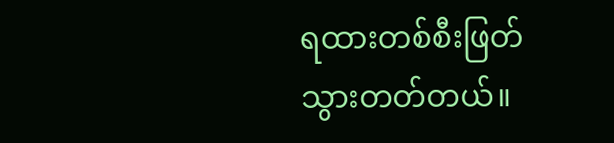ရထားတစ်စီးဖြတ်သွားတတ်တယ်။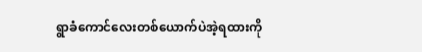ရွာခံကောင်လေးတစ်ယောက်ပဲအဲ့ရထားကို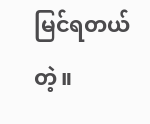မြင်ရတယ်တဲ့။